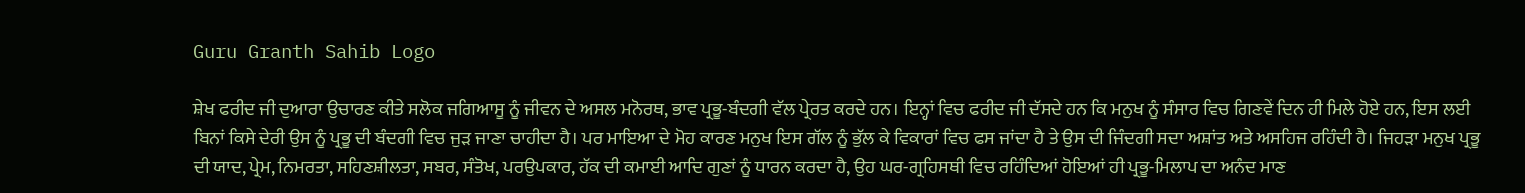Guru Granth Sahib Logo

ਸ਼ੇਖ ਫਰੀਦ ਜੀ ਦੁਆਰਾ ਉਚਾਰਣ ਕੀਤੇ ਸਲੋਕ ਜਗਿਆਸੂ ਨੂੰ ਜੀਵਨ ਦੇ ਅਸਲ ਮਨੋਰਥ, ਭਾਵ ਪ੍ਰਭੂ-ਬੰਦਗੀ ਵੱਲ ਪ੍ਰੇਰਤ ਕਰਦੇ ਹਨ। ਇਨ੍ਹਾਂ ਵਿਚ ਫਰੀਦ ਜੀ ਦੱਸਦੇ ਹਨ ਕਿ ਮਨੁਖ ਨੂੰ ਸੰਸਾਰ ਵਿਚ ਗਿਣਵੇਂ ਦਿਨ ਹੀ ਮਿਲੇ ਹੋਏ ਹਨ, ਇਸ ਲਈ ਬਿਨਾਂ ਕਿਸੇ ਦੇਰੀ ਉਸ ਨੂੰ ਪ੍ਰਭੂ ਦੀ ਬੰਦਗੀ ਵਿਚ ਜੁੜ ਜਾਣਾ ਚਾਹੀਦਾ ਹੈ। ਪਰ ਮਾਇਆ ਦੇ ਮੋਹ ਕਾਰਣ ਮਨੁਖ ਇਸ ਗੱਲ ਨੂੰ ਭੁੱਲ ਕੇ ਵਿਕਾਰਾਂ ਵਿਚ ਫਸ ਜਾਂਦਾ ਹੈ ਤੇ ਉਸ ਦੀ ਜਿੰਦਗੀ ਸਦਾ ਅਸ਼ਾਂਤ ਅਤੇ ਅਸਹਿਜ ਰਹਿੰਦੀ ਹੈ। ਜਿਹੜਾ ਮਨੁਖ ਪ੍ਰਭੂ ਦੀ ਯਾਦ, ਪ੍ਰੇਮ, ਨਿਮਰਤਾ, ਸਹਿਣਸ਼ੀਲਤਾ, ਸਬਰ, ਸੰਤੋਖ, ਪਰਉਪਕਾਰ, ਹੱਕ ਦੀ ਕਮਾਈ ਆਦਿ ਗੁਣਾਂ ਨੂੰ ਧਾਰਨ ਕਰਦਾ ਹੈ, ਉਹ ਘਰ-ਗ੍ਰਹਿਸਥੀ ਵਿਚ ਰਹਿੰਦਿਆਂ ਹੋਇਆਂ ਹੀ ਪ੍ਰਭੂ-ਮਿਲਾਪ ਦਾ ਅਨੰਦ ਮਾਣ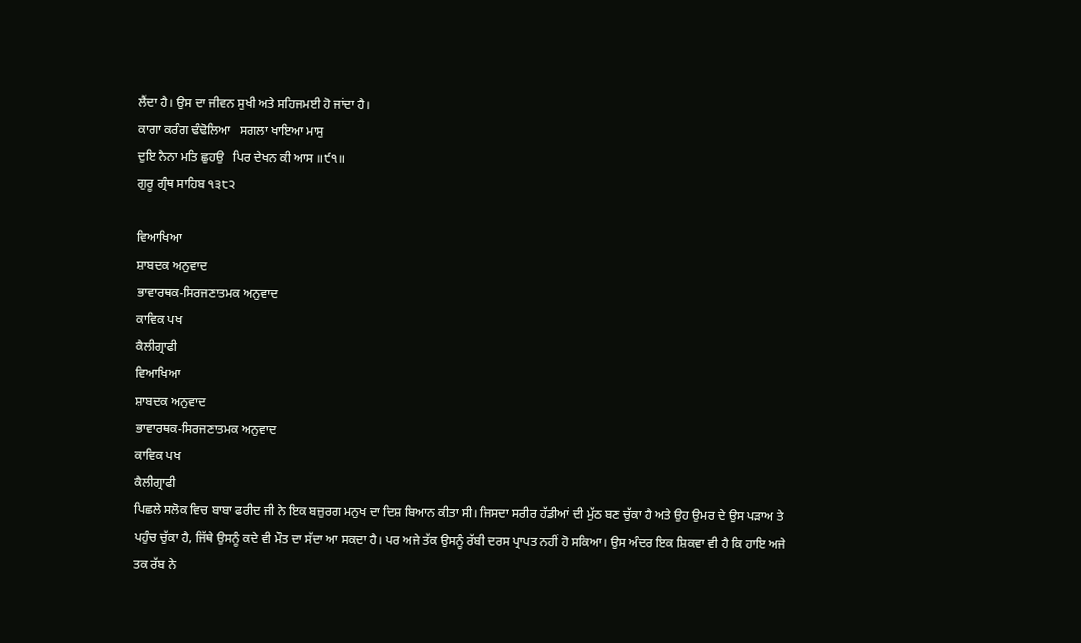ਲੈਂਦਾ ਹੈ। ਉਸ ਦਾ ਜੀਵਨ ਸੁਖੀ ਅਤੇ ਸਹਿਜਮਈ ਹੋ ਜਾਂਦਾ ਹੈ।
ਕਾਗਾ ਕਰੰਗ ਢੰਢੋਲਿਆ   ਸਗਲਾ ਖਾਇਆ ਮਾਸੁ
ਦੁਇ ਨੈਨਾ ਮਤਿ ਛੁਹਉ   ਪਿਰ ਦੇਖਨ ਕੀ ਆਸ ॥੯੧॥
ਗੁਰੂ ਗ੍ਰੰਥ ਸਾਹਿਬ ੧੩੮੨

ਵਿਆਖਿਆ
ਸ਼ਾਬਦਕ ਅਨੁਵਾਦ
ਭਾਵਾਰਥਕ-ਸਿਰਜਣਾਤਮਕ ਅਨੁਵਾਦ
ਕਾਵਿਕ ਪਖ
ਕੈਲੀਗ੍ਰਾਫੀ
ਵਿਆਖਿਆ
ਸ਼ਾਬਦਕ ਅਨੁਵਾਦ
ਭਾਵਾਰਥਕ-ਸਿਰਜਣਾਤਮਕ ਅਨੁਵਾਦ
ਕਾਵਿਕ ਪਖ
ਕੈਲੀਗ੍ਰਾਫੀ
ਪਿਛਲੇ ਸਲੋਕ ਵਿਚ ਬਾਬਾ ਫਰੀਦ ਜੀ ਨੇ ਇਕ ਬਜ਼ੁਰਗ ਮਨੁਖ ਦਾ ਦਿਸ਼ ਬਿਆਨ ਕੀਤਾ ਸੀ। ਜਿਸਦਾ ਸਰੀਰ ਹੱਡੀਆਂ ਦੀ ਮੁੱਠ ਬਣ ਚੁੱਕਾ ਹੈ ਅਤੇ ਉਹ ਉਮਰ ਦੇ ਉਸ ਪੜਾਅ ਤੇ ਪਹੁੰਚ ਚੁੱਕਾ ਹੈ, ਜਿੱਥੇ ਉਸਨੂੰ ਕਦੇ ਵੀ ਮੌਤ ਦਾ ਸੱਦਾ ਆ ਸਕਦਾ ਹੈ। ਪਰ ਅਜੇ ਤੱਕ ਉਸਨੂੰ ਰੱਬੀ ਦਰਸ ਪ੍ਰਾਪਤ ਨਹੀਂ ਹੋ ਸਕਿਆ। ਉਸ ਅੰਦਰ ਇਕ ਸ਼ਿਕਵਾ ਵੀ ਹੈ ਕਿ ਹਾਇ ਅਜੇ ਤਕ ਰੱਬ ਨੇ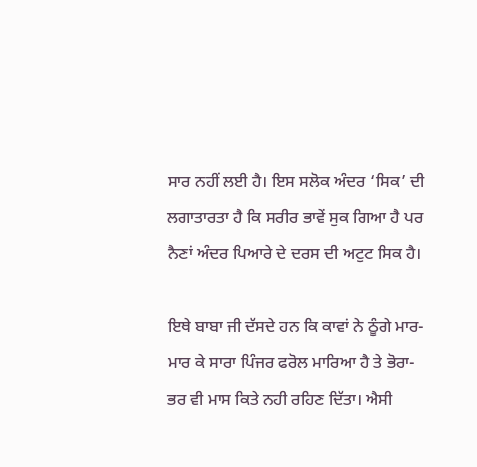ਸਾਰ ਨਹੀਂ ਲਈ ਹੈ। ਇਸ ਸਲੋਕ ਅੰਦਰ ‘ਸਿਕ’ ਦੀ ਲਗਾਤਾਰਤਾ ਹੈ ਕਿ ਸਰੀਰ ਭਾਵੇਂ ਸੁਕ ਗਿਆ ਹੈ ਪਰ ਨੈਣਾਂ ਅੰਦਰ ਪਿਆਰੇ ਦੇ ਦਰਸ ਦੀ ਅਟੁਟ ਸਿਕ ਹੈ।

ਇਥੇ ਬਾਬਾ ਜੀ ਦੱਸਦੇ ਹਨ ਕਿ ਕਾਵਾਂ ਨੇ ਠੂੰਗੇ ਮਾਰ-ਮਾਰ ਕੇ ਸਾਰਾ ਪਿੰਜਰ ਫਰੋਲ ਮਾਰਿਆ ਹੈ ਤੇ ਭੋਰਾ-ਭਰ ਵੀ ਮਾਸ ਕਿਤੇ ਨਹੀ ਰਹਿਣ ਦਿੱਤਾ। ਐਸੀ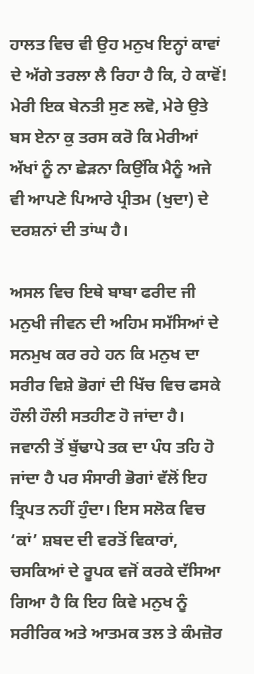ਹਾਲਤ ਵਿਚ ਵੀ ਉਹ ਮਨੁਖ ਇਨ੍ਹਾਂ ਕਾਵਾਂ ਦੇ ਅੱਗੇ ਤਰਲਾ ਲੈ ਰਿਹਾ ਹੈ ਕਿ, ਹੇ ਕਾਵੋਂ! ਮੇਰੀ ਇਕ ਬੇਨਤੀ ਸੁਣ ਲਵੋ, ਮੇਰੇ ਉਤੇ ਬਸ ਏਨਾ ਕੁ ਤਰਸ ਕਰੋ ਕਿ ਮੇਰੀਆਂ ਅੱਖਾਂ ਨੂੰ ਨਾ ਛੇੜਨਾ ਕਿਉਂਕਿ ਮੈਨੂੰ ਅਜੇ ਵੀ ਆਪਣੇ ਪਿਆਰੇ ਪ੍ਰੀਤਮ (ਖੁਦਾ) ਦੇ ਦਰਸ਼ਨਾਂ ਦੀ ਤਾਂਘ ਹੈ।

ਅਸਲ ਵਿਚ ਇਥੇ ਬਾਬਾ ਫਰੀਦ ਜੀ ਮਨੁਖੀ ਜੀਵਨ ਦੀ ਅਹਿਮ ਸਮੱਸਿਆਂ ਦੇ ਸਨਮੁਖ ਕਰ ਰਹੇ ਹਨ ਕਿ ਮਨੁਖ ਦਾ ਸਰੀਰ ਵਿਸ਼ੇ ਭੋਗਾਂ ਦੀ ਖਿੱਚ ਵਿਚ ਫਸਕੇ ਹੌਲੀ ਹੌਲੀ ਸਤਹੀਣ ਹੋ ਜਾਂਦਾ ਹੈ। ਜਵਾਨੀ ਤੋਂ ਬੁੱਢਾਪੇ ਤਕ ਦਾ ਪੰਧ ਤਹਿ ਹੋ ਜਾਂਦਾ ਹੈ ਪਰ ਸੰਸਾਰੀ ਭੋਗਾਂ ਵੱਲੋਂ ਇਹ ਤ੍ਰਿਪਤ ਨਹੀਂ ਹੁੰਦਾ। ਇਸ ਸਲੋਕ ਵਿਚ ‘ਕਾਂ’ ਸ਼ਬਦ ਦੀ ਵਰਤੋਂ ਵਿਕਾਰਾਂ, ਚਸਕਿਆਂ ਦੇ ਰੂਪਕ ਵਜੋਂ ਕਰਕੇ ਦੱਸਿਆ ਗਿਆ ਹੈ ਕਿ ਇਹ ਕਿਵੇ ਮਨੁਖ ਨੂੰ ਸਰੀਰਿਕ ਅਤੇ ਆਤਮਕ ਤਲ ਤੇ ਕੰਮਜ਼ੋਰ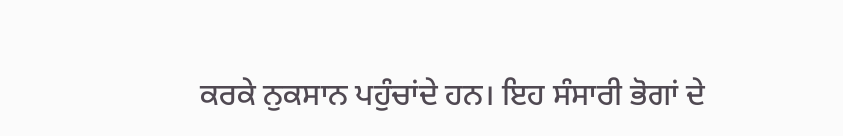ਕਰਕੇ ਨੁਕਸਾਨ ਪਹੁੰਚਾਂਦੇ ਹਨ। ਇਹ ਸੰਸਾਰੀ ਭੋਗਾਂ ਦੇ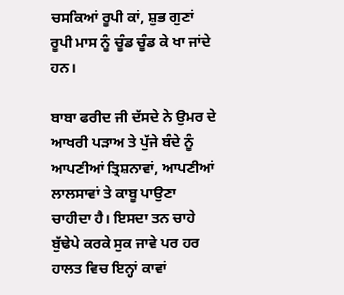ਚਸਕਿਆਂ ਰੂਪੀ ਕਾਂ, ਸ਼ੁਭ ਗੁਣਾਂ ਰੂਪੀ ਮਾਸ ਨੂੰ ਚੂੰਡ ਚੂੰਡ ਕੇ ਖਾ ਜਾਂਦੇ ਹਨ।

ਬਾਬਾ ਫਰੀਦ ਜੀ ਦੱਸਦੇ ਨੇ ਉਮਰ ਦੇ ਆਖਰੀ ਪੜਾਅ ਤੇ ਪੁੱਜੇ ਬੰਦੇ ਨੂੰ ਆਪਣੀਆਂ ਤ੍ਰਿਸ਼ਨਾਵਾਂ, ਆਪਣੀਆਂ ਲਾਲਸਾਵਾਂ ਤੇ ਕਾਬੂ ਪਾਉਣਾ ਚਾਹੀਦਾ ਹੈ। ਇਸਦਾ ਤਨ ਚਾਹੇ ਬੁੱਢੇਪੇ ਕਰਕੇ ਸੁਕ ਜਾਵੇ ਪਰ ਹਰ ਹਾਲਤ ਵਿਚ ਇਨ੍ਹਾਂ ਕਾਵਾਂ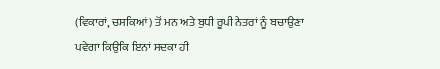(ਵਿਕਾਰਾਂ, ਚਸਕਿਆਂ) ਤੋਂ ਮਨ ਅਤੇ ਬੁਧੀ ਰੂਪੀ ਨੇਤਰਾਂ ਨੂੰ ਬਚਾਉਣਾ ਪਵੇਗਾ ਕਿਉਕਿ ਇਨਾਂ ਸਦਕਾ ਹੀ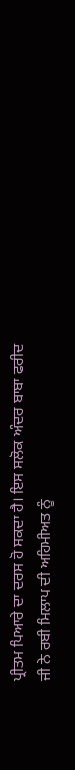ਪ੍ਰੀਤਮ ਪਿਆਰੇ ਦਾ ਦਰਸ ਹੋ ਸਕਦਾ ਹੈ। ਇਸ ਸਲੋਕ ਅੰਦਰ ਬਾਬਾ ਫਰੀਦ ਜੀ ਨੇ ਰਬੀ ਮਿਲਾਪ ਦੀ ਅਹਿਮੀਅਤ ਨੂੰ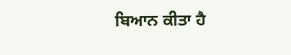ਬਿਆਨ ਕੀਤਾ ਹੈ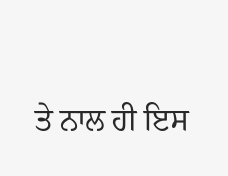ਤੇ ਨਾਲ ਹੀ ਇਸ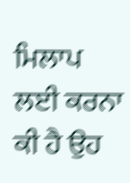ਮਿਲਾਪ ਲਈ ਕਰਨਾ ਕੀ ਹੈ ਉਹ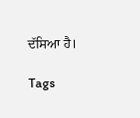ਦੱਸਿਆ ਹੈ।

Tags